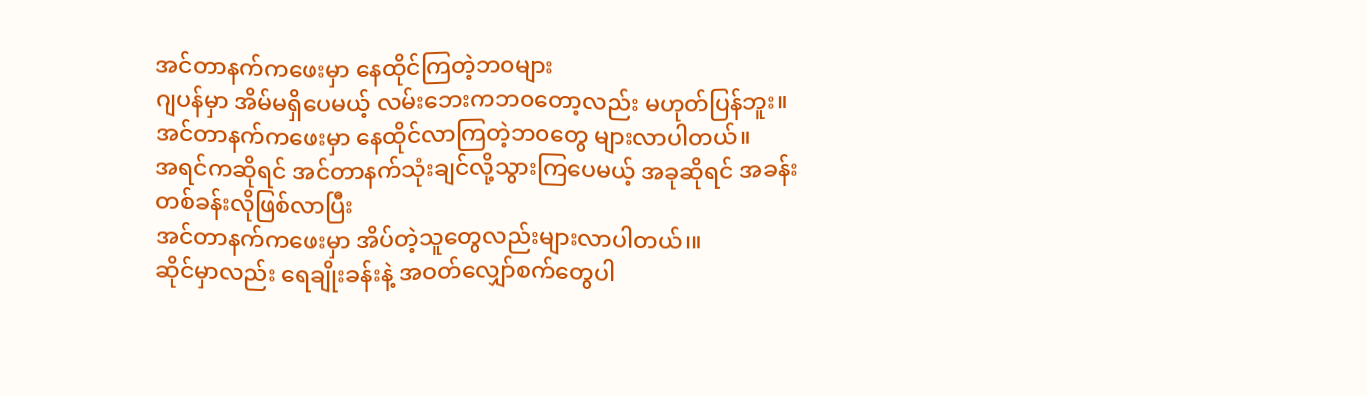အင်တာနက်ကဖေးမှာ နေထိုင်ကြတဲ့ဘ၀များ
ဂျပန်မှာ အိမ်မရှိပေမယ့် လမ်းဘေးကဘ၀တော့လည်း မဟုတ်ပြန်ဘူး။
အင်တာနက်ကဖေးမှာ နေထိုင်လာကြတဲ့ဘ၀တွေ များလာပါတယ်။
အရင်ကဆိုရင် အင်တာနက်သုံးချင်လို့သွားကြပေမယ့် အခုဆိုရင် အခန်းတစ်ခန်းလိုဖြစ်လာပြီး
အင်တာနက်ကဖေးမှာ အိပ်တဲ့သူတွေလည်းများလာပါတယ်၊။
ဆိုင်မှာလည်း ရေချိုးခန်းနဲ့ အဝတ်လျှော်စက်တွေပါ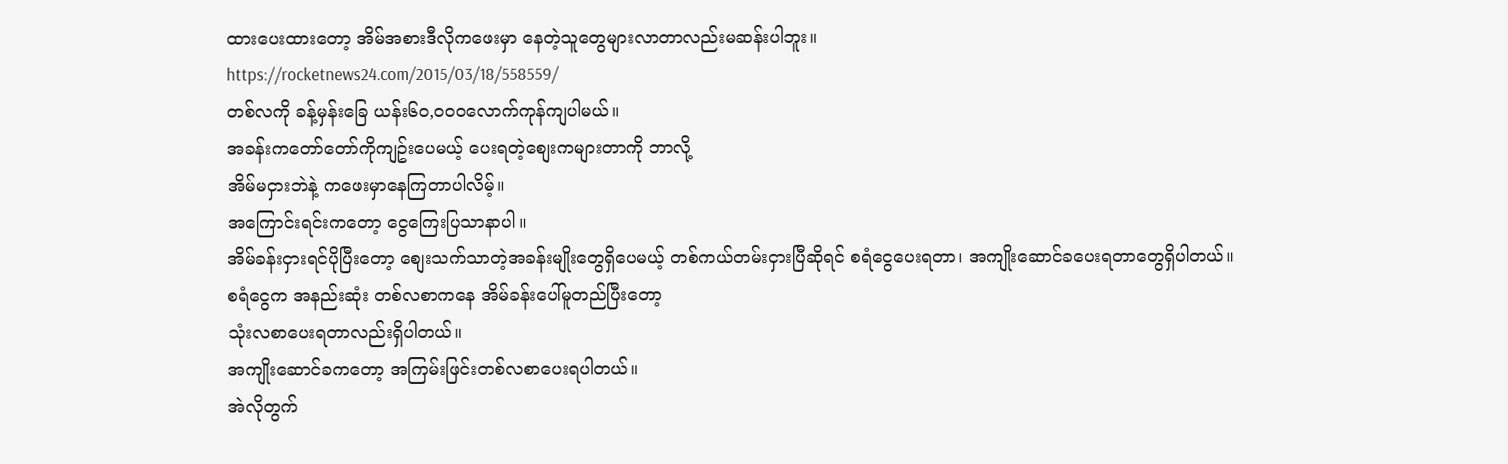ထားပေးထားတော့ အိမ်အစားဒီလိုကဖေးမှာ နေတဲ့သူတွေများလာတာလည်းမဆန်းပါဘူး။
https://rocketnews24.com/2015/03/18/558559/
တစ်လကို ခန့်မှန်းခြေ ယန်း၆၀,၀၀၀လောက်ကုန်ကျပါမယ်။
အခန်းကတော်တော်ကိုကျဥ်းပေမယ့် ပေးရတဲ့စျေးကများတာကို ဘာလို့
အိမ်မငှားဘဲနဲ့ ကဖေးမှာနေကြတာပါလိမ့်။
အကြောင်းရင်းကတော့ ငွေကြေးပြသာနာပါ။
အိမ်ခန်းငှားရင်ပိုပြီးတော့ စျေးသက်သာတဲ့အခန်းမျိုးတွေရှိပေမယ့် တစ်ကယ်တမ်းငှားပြီဆိုရင် စရံငွေပေးရတာ၊ အကျိုးဆောင်ခပေးရတာတွေရှိပါတယ်။
စရံငွေက အနည်းဆုံး တစ်လစာကနေ အိမ်ခန်းပေါ်မူတည်ပြီးတော့
သုံးလစာပေးရတာလည်းရှိပါတယ်။
အကျိုးဆောင်ခကတော့ အကြမ်းဖြင်းတစ်လစာပေးရပါတယ်။
အဲလိုတွက်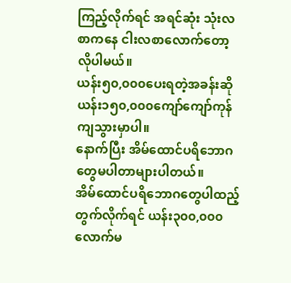ကြည့်လိုက်ရင် အရင်ဆုံး သုံးလစာကနေ ငါးလစာလောက်တော့ လိုပါမယ်။
ယန်း၅၀,၀၀၀ပေးရတဲ့အခန်းဆို ယန်း၁၅၀,၀၀၀ကျော်ကျော်ကုန်ကျသွားမှာပါ။
နောက်ပြီး အိမ်ထောင်ပရိဘောဂတွေမပါတာများပါတယ်။
အိမ်ထောင်ပရိဘောဂတွေပါထည့်တွက်လိုက်ရင် ယန်း၃၀၀,၀၀၀လောက်မ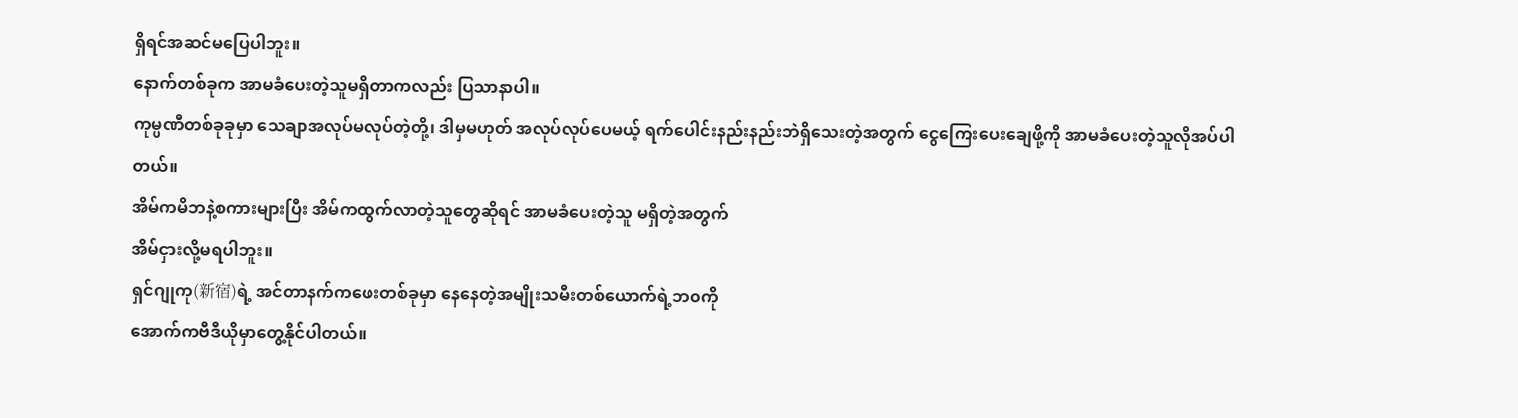ရှိရင်အဆင်မပြေပါဘူး။
နောက်တစ်ခုက အာမခံပေးတဲ့သူမရှိတာကလည်း ပြသာနာပါ။
ကုမ္ပဏီတစ်ခုခုမှာ သေချာအလုပ်မလုပ်တဲ့တို့၊ ဒါမှမဟုတ် အလုပ်လုပ်ပေမယ့် ရက်ပေါင်းနည်းနည်းဘဲရှိသေးတဲ့အတွက် ငွေကြေးပေးချေဖို့ကို အာမခံပေးတဲ့သူလိုအပ်ပါတယ်။
အိမ်ကမိဘနဲ့စကားများပြီး အိမ်ကထွက်လာတဲ့သူတွေဆိုရင် အာမခံပေးတဲ့သူ မရှိတဲ့အတွက်
အိမ်ငှားလို့မရပါဘူး။
ရှင်ဂျုကု(新宿)ရဲ့ အင်တာနက်ကဖေးတစ်ခုမှာ နေနေတဲ့အမျိုးသမီးတစ်ယောက်ရဲ့ဘ၀ကို
အောက်ကဗီဒီယိုမှာတွေ့နိုင်ပါတယ်။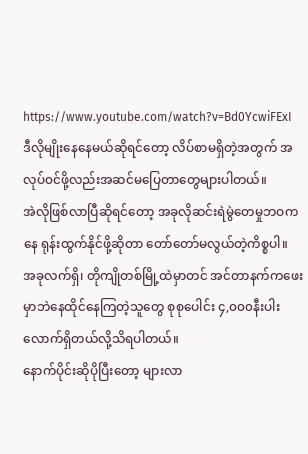https://www.youtube.com/watch?v=Bd0YcwiFExI
ဒီလိုမျိုးနေနေမယ်ဆိုရင်တော့ လိပ်စာမရှိတဲ့အတွက် အလုပ်၀င်ဖို့လည်းအဆင်မပြေတာတွေများပါတယ်။
အဲလိုဖြစ်လာပြီဆိုရင်တော့ အခုလိုဆင်းရဲမွဲတေမှုဘဝကနေ ရုန်းထွက်နိုင်ဖို့ဆိုတာ တော်တော်မလွယ်တဲ့ကိစ္စပါ။
အခုလက်ရှိ၊ တိုကျိုတစ်မြို့ထဲမှာတင် အင်တာနက်ကဖေးမှာဘဲနေထိုင်နေကြတဲ့သူတွေ စုစုပေါင်း ၄,၀၀၀နီးပါးလောက်ရှိတယ်လို့သိရပါတယ်။
နောက်ပိုင်းဆိုပိုပြီးတော့ များလာ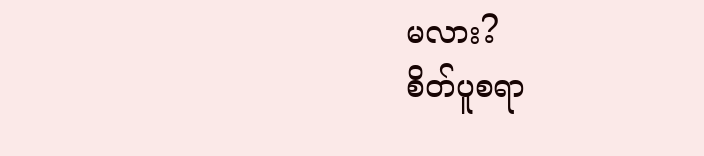မလား?
စိတ်ပူစရာ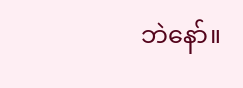ဘဲနော်။